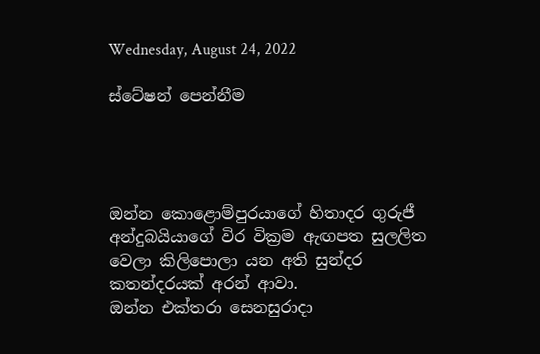Wednesday, August 24, 2022

ස්ටේෂන් පෙන්නීම




ඔන්න කොළොම්පුරයාගේ හිතාදර ගුරුජී අන්දුබයියාගේ විර වික්‍රම ඇඟපත සුලලිත වෙලා කිලිපොලා යන අති සුන්දර කතන්දරයක් අරන් ආවා.
ඔන්න එක්තරා සෙනසුරාදා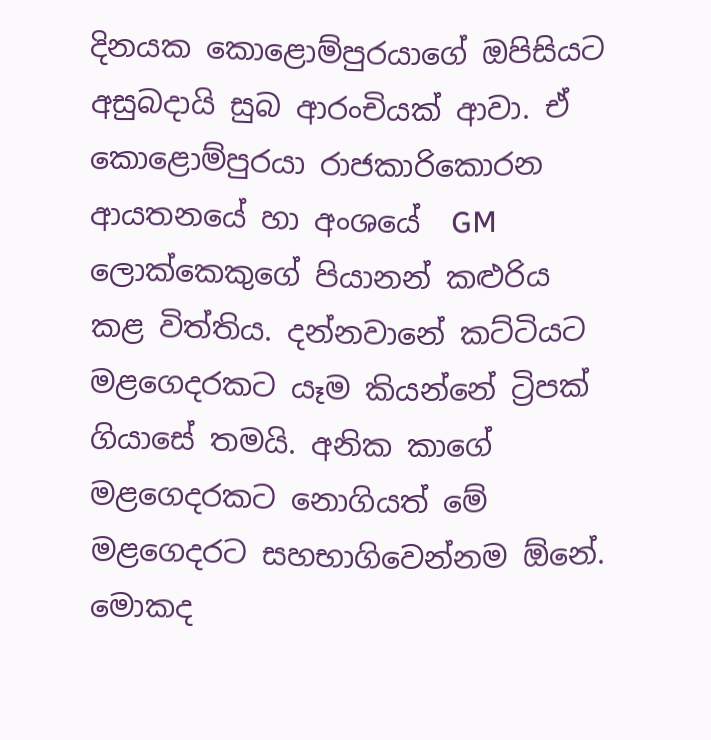දිනයක කොළොම්පුරයාගේ ඔපිසියට අසුබදායි සුබ ආරංචියක් ආවා. ඒ කොළොම්පුරයා රාජකාරිකොරන ආයතනයේ හා අංශයේ  GM ලොක්කෙකුගේ පියානන් කළුරිය කළ විත්තිය. දන්නවානේ කට්ටියට මළගෙදරකට යෑම කියන්නේ ට්‍රිපක් ගියාසේ තමයි. අනික කාගේ මළගෙදරකට නොගියත් මේ මළගෙදරට සහභාගිවෙන්නම ඕනේ. මොකද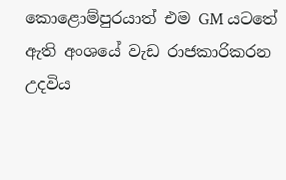කොළොම්පුරයාත් එම GM යටතේ ඇති අංශයේ වැඩ රාජකාරිකරන උදවිය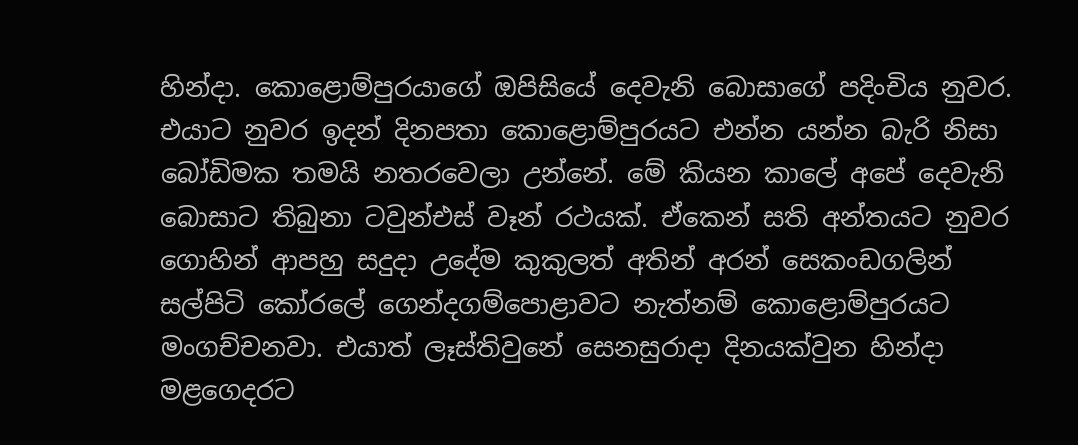හින්දා. කොළොම්පුරයාගේ ඔපිසියේ දෙවැනි බොසාගේ පදිංචිය නුවර. එයාට නුවර ඉදන් දිනපතා කොළොම්පුරයට එන්න යන්න බැරි නිසා බෝඩිමක තමයි නතරවෙලා උන්නේ. මේ කියන කාලේ අපේ දෙවැනි බොසාට තිබුනා ටවුන්එස් වෑන් රථයක්. ඒකෙන් සති අන්තයට නුවර ගොහින් ආපහු සදුදා උදේම කුකුලත් අතින් අරන් සෙකංඩගලින් සල්පිටි කෝරලේ ගෙන්දගම්පොළාවට නැත්නම් කොළොම්පුරයට මංගච්චනවා. එයාත් ලෑස්තිවුනේ සෙනසුරාදා දිනයක්වුන හින්දා මළගෙදරට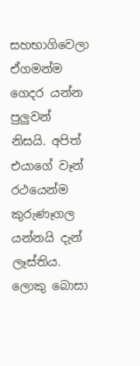සහභාගිවෙලා ඒගමන්ම ගෙදර යන්න පුලුවන් නිසයි. අපිත් එයාගේ වෑන් රථයෙන්ම කුරුණෑගල යන්නයි දැන් ලෑස්තිය. ලොකු බොසා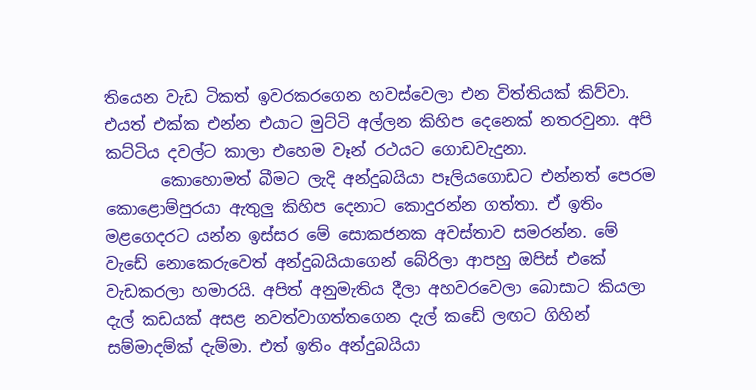තියෙන වැඩ ටිකත් ඉවරකරගෙන හවස්වෙලා එන විත්තියක් කිව්වා. එයත් එක්ක එන්න එයාට මුට්ටි අල්ලන කිහිප දෙනෙක් නතරවුනා. අපි කට්ටිය දවල්ට කාලා එහෙම වෑන් රථයට ගොඩවැදුනා.
       කොහොමත් බීමට ලැදි අන්දුබයියා පෑලියගොඩට එන්නත් පෙරම කොළොම්පුරයා ඇතුලු කිහිප දෙනාට කොදුරන්න ගත්තා. ඒ ඉතිං මළගෙදරට යන්න ඉස්සර මේ සොකජනක අවස්තාව සමරන්න. මේ වැඩේ නොකෙරුවෙත් අන්දුබයියාගෙන් බේරිලා ආපහු ඔපිස් එකේ වැඩකරලා හමාරයි. අපිත් අනුමැතිය දීලා අහවරවෙලා බොසාට කියලා දැල් කඩයක් අසළ නවත්වාගත්තගෙන දැල් කඩේ ලඟට ගිහින් සම්මාදම්ක් දැම්මා. එත් ඉතිං අන්දුබයියා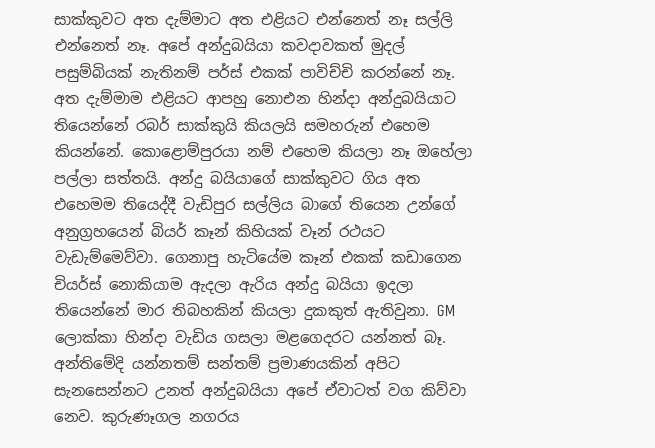සාක්කුවට අත දැම්මාට අත එළියට එන්නෙත් නෑ සල්ලි එන්නෙත් නෑ. අපේ අන්දුබයියා කවදාවකත් මුදල් පසුම්බියක් නැතිනම් පර්ස් එකක් පාවිච්චි කරන්නේ නෑ. අත දැම්මාම එළියට ආපහු නොඑන හින්දා අන්දුබයියාට තියෙන්නේ රබර් සාක්කුයි කියලයි සමහරුන් එහෙම කියන්නේ. කොළොම්පුරයා නම් එහෙම කියලා නෑ ඔහේලා පල්ලා සත්තයි. අන්දු බයියාගේ සාක්කුවට ගිය අත එහෙමම තියෙද්දී වැඩිපුර සල්ලිය බාගේ තියෙන උන්ගේ අනුග්‍රහයෙන් බියර් කෑන් කිහියක් වෑන් රථයට වැඩැම්මෙව්වා. ගෙනාපු හැටියේම කෑන් එකක් කඩාගෙන චියර්ස් නොකියාම ඇදලා ඇරිය අන්දු බයියා ඉදලා තියෙන්නේ මාර තිබහකින් කියලා දුකකුත් ඇතිවුනා. GM ලොක්කා හින්දා වැඩිය ගසලා මළගෙදරට යන්නත් බෑ. අන්තිමේදි යන්නතම් සන්තම් ප්‍රමාණයකින් අපිට සැනසෙන්නට උනත් අන්දුබයියා අපේ ඒවාටත් වග කිව්වා නෙව. කුරුණෑගල නගරය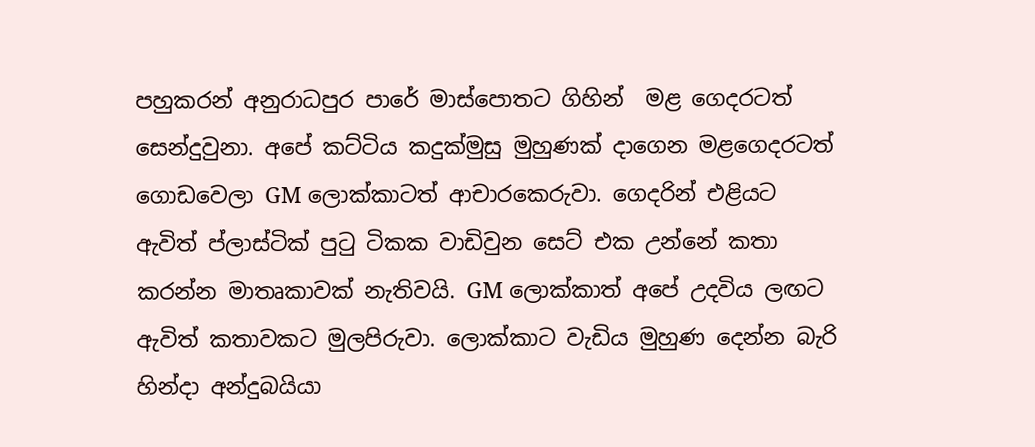පහුකරන් අනුරාධපුර පාරේ මාස්පොතට ගිහින්  මළ ගෙදරටත් සෙන්දුවුනා. අපේ කට්ටිය කදුක්මුසු මුහුණක් දාගෙන මළගෙදරටත් ගොඩවෙලා GM ලොක්කාටත් ආචාරකෙරුවා. ගෙදරින් එළියට ඇවිත් ප්ලාස්ටික් පුටු ටිකක වාඩිවුන සෙට් එක උන්නේ කතා කරන්න මාතෘකාවක් නැතිවයි. GM ලොක්කාත් අපේ උදවිය ලඟට ඇවිත් කතාවකට මුලපිරුවා. ලොක්කාට වැඩිය මුහුණ දෙන්න බැරි හින්දා අන්දුබයියා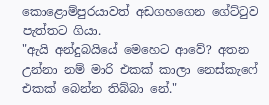කොළොම්පුරයාවත් අඩගහගෙන ගේට්ටුව පැත්තට ගියා.
"ඇයි අන්දුබයියේ මෙහෙට ආවේ? අතන උන්නා නම් මාරි එකක් කාලා නෙස්කැෆේ එකක් බෙන්න තිබ්බා නේ."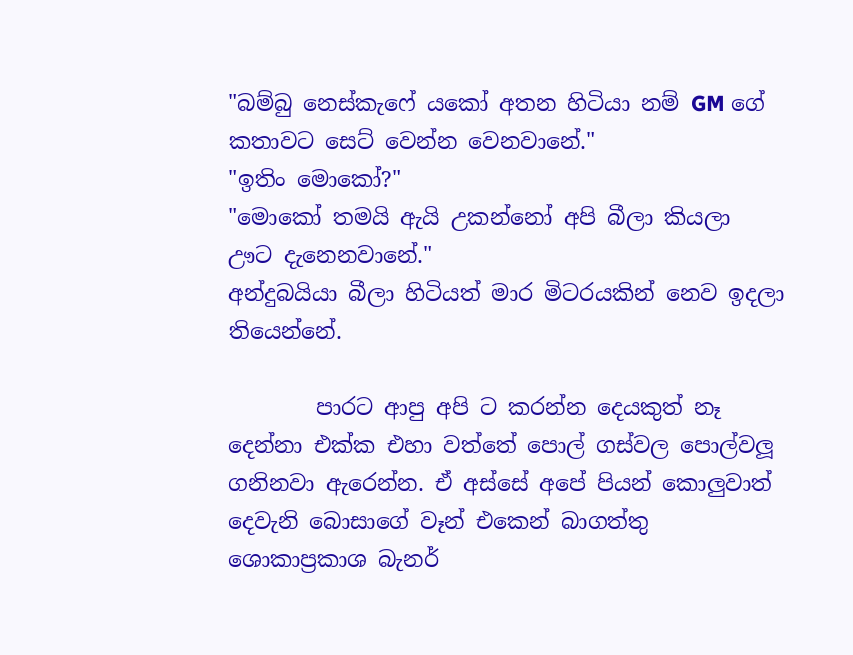"බම්බු නෙස්කැෆේ යකෝ අතන හිටියා නම් GM ගේ කතාවට සෙට් වෙන්න වෙනවානේ."
"ඉතිං මොකෝ?"
"මොකෝ තමයි ඇයි උකන්නෝ අපි බීලා කියලා ඌට දැනෙනවානේ."
අන්දුබයියා බීලා හිටියත් මාර මිටරයකින් නෙව ඉදලා තියෙන්නේ.

        පාරට ආපු අපි ට කරන්න දෙයකුත් නෑ දෙන්නා එක්ක එහා වත්තේ පොල් ගස්වල පොල්වලූ ගනිනවා ඇරෙන්න. ඒ අස්සේ අපේ පියන් කොලුවාත් දෙවැනි බොසාගේ වෑන් එකෙන් බාගත්තු ශොකාප්‍රකාශ බැනර්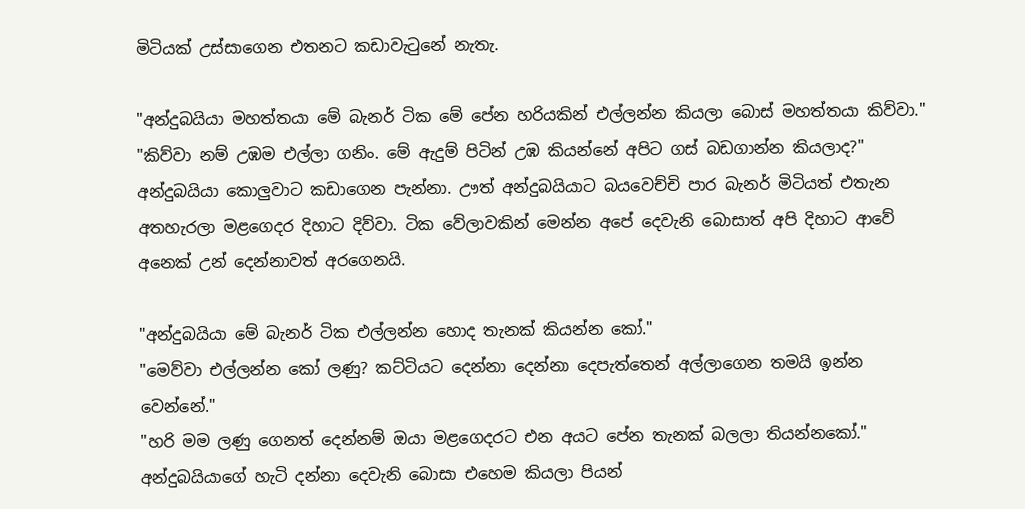මිටියක් උස්සාගෙන එතනට කඩාවැටුනේ නැතැ.

"අන්දුබයියා මහත්තයා මේ බැනර් ටික මේ පේන හරියකින් එල්ලන්න කියලා බොස් මහත්තයා කිව්වා."
"කිව්වා නම් උඹම එල්ලා ගනිං. මේ ඇදුම් පිටින් උඹ කියන්නේ අපිට ගස් බඩගාන්න කියලාද?"
අන්දුබයියා කොලුවාට කඩාගෙන පැන්නා. ඌත් අන්දුබයියාට බයවෙච්චි පාර බැනර් මිටියත් එතැන අතහැරලා මළගෙදර දිහාට දිව්වා. ටික වේලාවකින් මෙන්න අපේ දෙවැනි බොසාත් අපි දිහාට ආවේ අනෙක් උන් දෙන්නාවත් අරගෙනයි.

"අන්දුබයියා මේ බැනර් ටික එල්ලන්න හොද තැනක් කියන්න කෝ."
"මෙව්වා එල්ලන්න කෝ ලණු? කට්ටියට දෙන්නා දෙන්නා දෙපැත්තෙන් අල්ලාගෙන තමයි ඉන්න වෙන්නේ."
"හරි මම ලණු ගෙනත් දෙන්නම් ඔයා මළගෙදරට එන අයට පේන තැනක් බලලා තියන්නකෝ."
අන්දුබයියාගේ හැටි දන්නා දෙවැනි බොසා එහෙම කියලා පියන්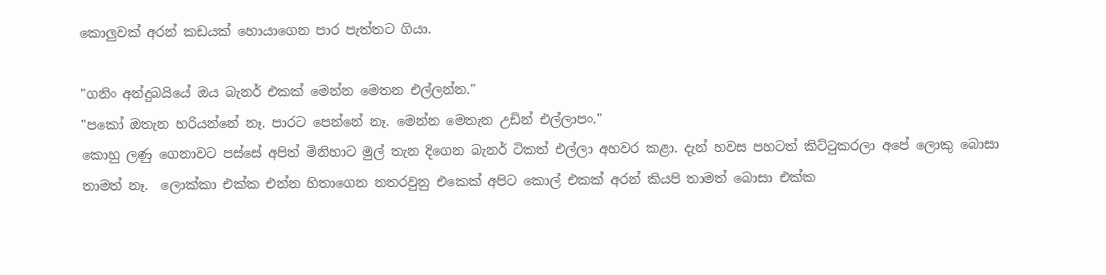කොලුවක් අරන් කඩයක් හොයාගෙන පාර පැත්තට ගියා.

"ගනිං අන්දුබයියේ ඔය බැනර් එකක් මෙන්න මෙතන එල්ලන්න."
"පකෝ ඔතැන හරියන්නේ නෑ. පාරට පෙන්නේ නෑ. මෙන්න මෙතැන උඩින් එල්ලාපං."
කොහු ලණු ගෙනාවට පස්සේ අපිත් මිනිහාට මුල් තැන දිගෙන බැනර් ටිකත් එල්ලා අහවර කළා. දැන් හවස පහටත් කිට්ටුකරලා අපේ ලොකු බොසා තාමත් නෑ.  ලොක්කා එක්ක එන්න හිතාගෙන නතරවුනු එකෙක් අපිට කොල් එකක් අරන් කියපි තාමත් බොසා එක්ක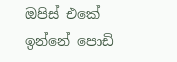ඔපිස් එකේ ඉන්නේ පොඩි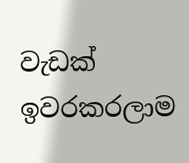වැඩක් ඉවරකරලාම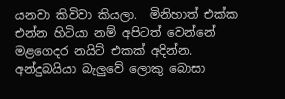යනවා කිවිවා කියලා.  මිනිහාත් එක්ක එන්න හිටියා නම් අපිටත් වෙන්නේ මළගෙදර නයිට් එකක් අදින්න. අන්දුබයියා බැලුවේ ලොකු බොසා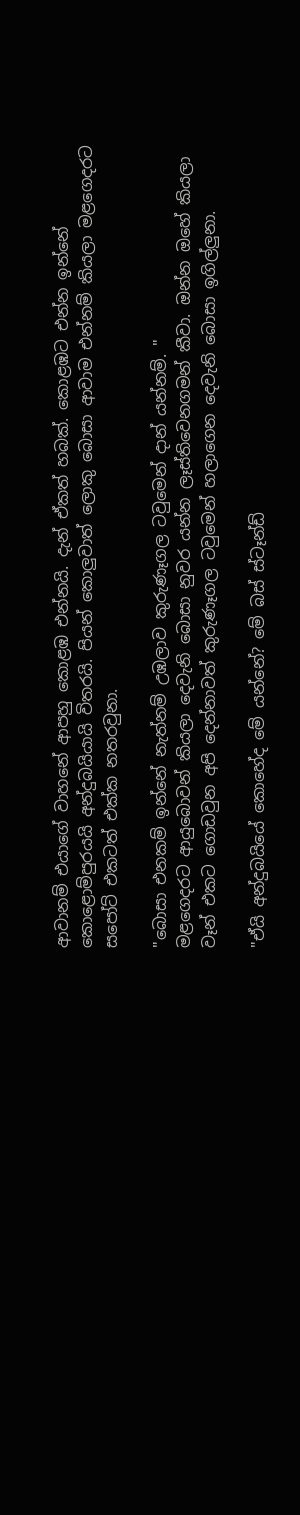ආවානම් එයාගේ වාහනේ ආපහු කොළඹ එන්නයි. දැන් ඒකත් හබක්. කොළඹට එන්න ඉන්නේ කොළොම්පුරයයි අන්දුබයියායි විතරයි. පියන් කොලුවාත් ලොකු බොසා ආවාම එන්නම් කියලා මළගෙදරට සපෝට් එකටත් එක්ක නතරවුනා.

"බොසා එනකම් ඉන්නේ නැත්නම් උඹලාව කුරුණෑගල ටවුමෙන් දාන් යන්නම්. "
මළගෙදරට ආයුබොවන් කියලා දෙවැනි බොසා නුවර යන්න ලෑස්තිවෙනගමන් කීවා. ඔන්න ඔහේ කියලා වෑන් එකට ගොඩවුන අපි දෙන්නාවත් කුරුණෑගල ටවුමෙන් හලාගෙන දෙවැනි බොසා ඉගිල්ලුනා.

"ඒයි අන්දුබයියේ කොහේද මේ යන්නේ? මේ බස් ස්ටෑන්ඩ්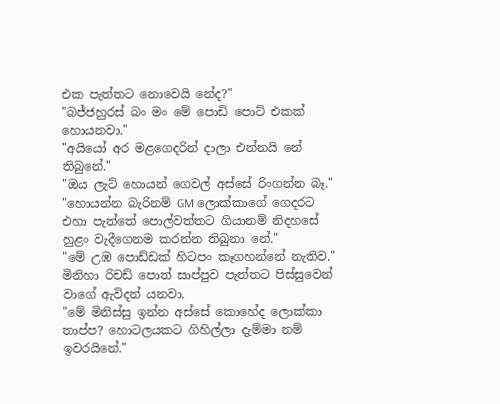එක පැත්තට නොවෙයි නේද?"
"බජ්ජහුරස් බං මං මේ පොඩි පොට් එකක් හොයනවා."
"අයියෝ අර මළගෙදරින් දාලා එන්නයි නේ තිබුනේ."
"ඔය ලැට් හොයන් ගෙවල් අස්සේ රිංගන්න බෑ."
"හොයන්න බැරිනම් GM ලොක්කාගේ ගෙදරට එහා පැත්තේ පොල්වත්තට ගියානම් නිදහසේ හුළං වැදීගෙනම කරන්න තිබුනා නේ."
"මේ උඹ පොඩ්ඩක් හිටපං කෑගහන්නේ නැතිව."
මිනිහා රිචඩ් පොත් සාප්පුව පැත්තට පිස්සුවෙන් වාගේ ඇවිදන් යනවා.
"මේ මිනිස්සු ඉන්න අස්සේ කොහේද ලොක්කා තාප්ප? හොටලයකට ගිහිල්ලා දැම්මා නම් ඉවරයිනේ."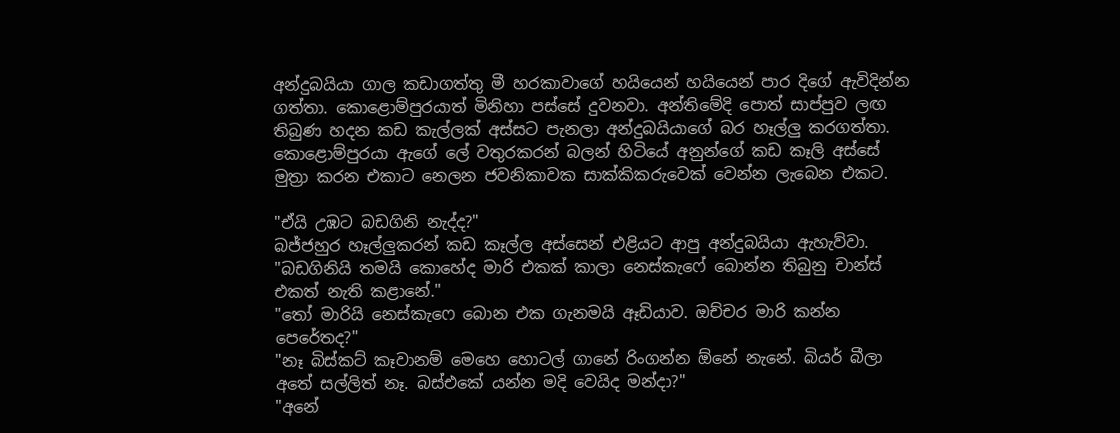අන්දුබයියා ගාල කඩාගත්තු මී හරකාවාගේ හයියෙන් හයියෙන් පාර දිගේ ඇවිදින්න ගත්තා. කොළොම්පුරයාත් මිනිහා පස්සේ දුවනවා. අන්තිමේදි පොත් සාප්පුව ලඟ තිබුණ හදන කඩ කැල්ලක් අස්සට පැනලා අන්දුබයියාගේ බර හෑල්ලු කරගත්තා. කොළොම්පුරයා ඇගේ ලේ වතුරකරන් බලන් හිටියේ අනුන්ගේ කඩ කෑලි අස්සේ මුත්‍රා කරන එකාට නෙලන ජවනිකාවක සාක්කිකරුවෙක් වෙන්න ලැබෙන එකට.

"ඒයි උඹට බඩගිනි නැද්ද?"
බජ්ජහුර හෑල්ලුකරන් කඩ කෑල්ල අස්සෙන් එළියට ආපු අන්දුබයියා ඇහැව්වා.
"බඩගිනියි තමයි කොහේද මාරි එකක් කාලා නෙස්කැෆේ බොන්න තිබුනු චාන්ස් එකත් නැති කළානේ."
"තෝ මාරියි නෙස්කැෆෙ බොන එක ගැනමයි ඈඩියාව. ඔච්චර මාරි කන්න පෙරේතද?"
"නෑ බිස්කට් කෑවානම් මෙහෙ හොටල් ගානේ රිංගන්න ඕනේ නැනේ. බියර් බීලා අතේ සල්ලිත් නෑ. බස්එකේ යන්න මදි වෙයිද මන්දා?"
"අනේ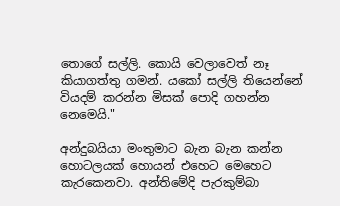තොගේ සල්ලි. කොයි වෙලාවෙත් නෑ කියාගත්තු ගමන්. යකෝ සල්ලි තියෙන්නේ වියදම් කරන්න මිසක් පොදි ගහන්න නෙමෙයි."

අන්දුබයියා මංතුමාට බැන බැන කන්න හොටලයක් හොයන් එහෙට මෙහෙට කැරකෙනවා. අන්තිමේදි පැරකුම්බා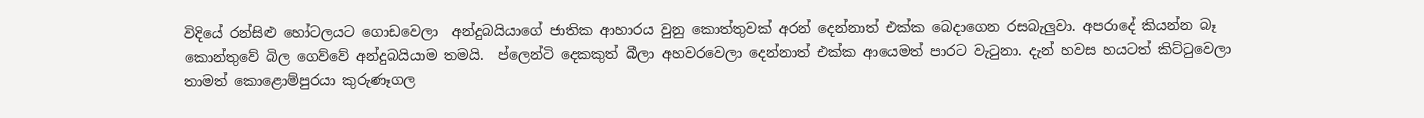විදියේ රන්සිළු හෝටලයට ගොඩවෙලා  අන්දුබයියාගේ ජාතික ආහාරය වුනු කොත්තුවක් අරන් දෙන්නාත් එක්ක බෙදාගෙන රසබැලුවා. අපරාදේ කියන්න බෑ කොන්තුවේ බිල ගෙව්වේ අන්දුබයියාම තමයි.  ප්ලෙන්ටි දෙකකුත් බීලා අහවරවෙලා දෙන්නාත් එක්ක ආයෙමත් පාරට වැටුනා. දැන් හවස හයටත් කිට්ටුවෙලා තාමත් කොළොම්පුරයා කුරුණෑගල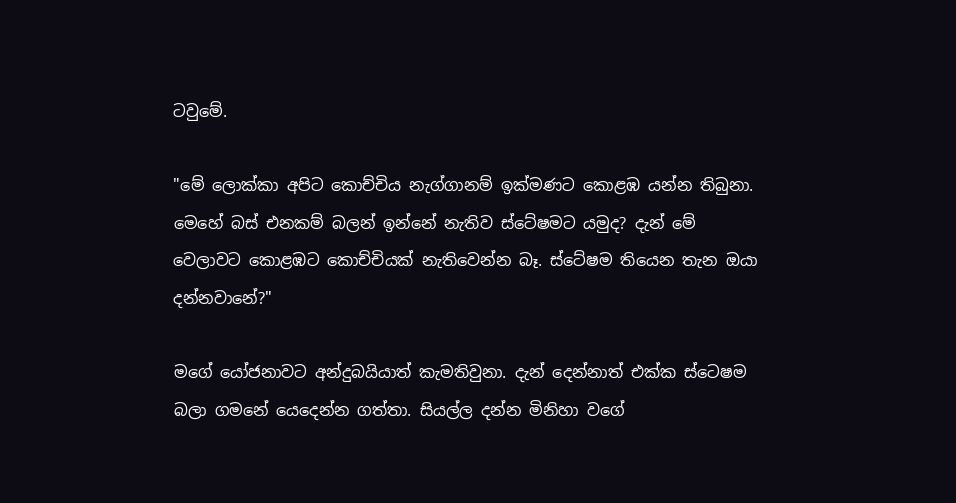ටවුමේ.

"මේ ලොක්කා අපිට කොච්චිය නැග්ගානම් ඉක්මණට කොළඹ යන්න තිබුනා. මෙහේ බස් එනකම් බලන් ඉන්නේ නැතිව ස්ටේෂමට යමුද? දැන් මේ වෙලාවට කොළඹට කොච්චියක් නැතිවෙන්න බෑ. ස්ටේෂම තියෙන තැන ඔයා දන්නවානේ?"

මගේ යෝජනාවට අන්දුබයියාත් කැමතිවුනා. දැන් දෙන්නාත් එක්ක ස්ටෙෂම බලා ගමනේ යෙදෙන්න ගත්තා. සියල්ල දන්න මිනිහා වගේ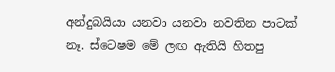අන්දුබයියා යනවා යනවා නවතින පාටක් නෑ. ස්ටෙෂම මේ ලඟ ඇතියි හිතපු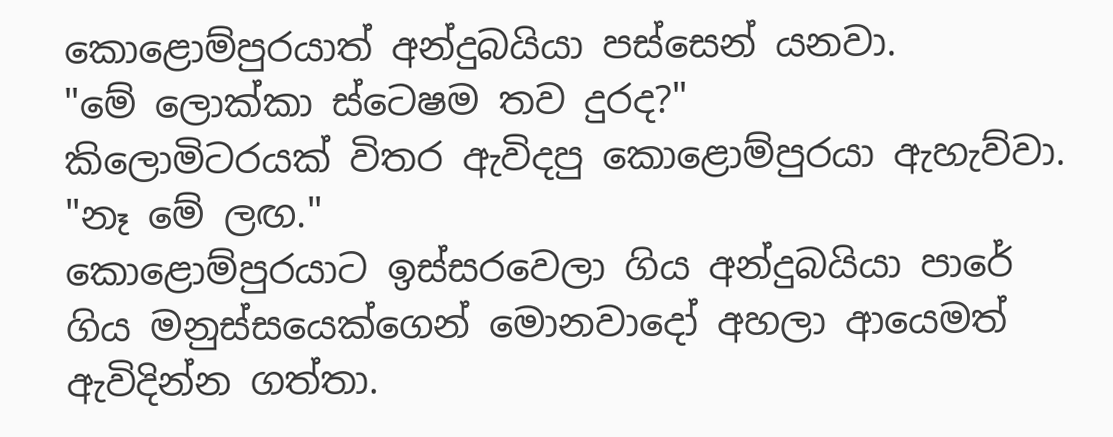කොළොම්පුරයාත් අන්දුබයියා පස්සෙන් යනවා.
"මේ ලොක්කා ස්ටෙෂම තව දුරද?"
කිලොමිටරයක් විතර ඇවිදපු කොළොම්පුරයා ඇහැව්වා.
"නෑ මේ ලඟ."
කොළොම්පුරයාට ඉස්සරවෙලා ගිය අන්දුබයියා පාරේ ගිය මනුස්සයෙක්ගෙන් මොනවාදෝ අහලා ආයෙමත් ඇවිදින්න ගත්තා.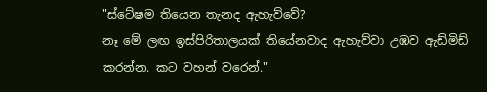"ස්ටේෂම තියෙන තැනද ඇහැව්වේ?
නෑ මේ ලඟ ඉස්පිරිතාලයක් තියේනවාද ඇහැව්වා උඹව ඇඩ්මිඩ් කරන්න. කට වහන් වරෙන්."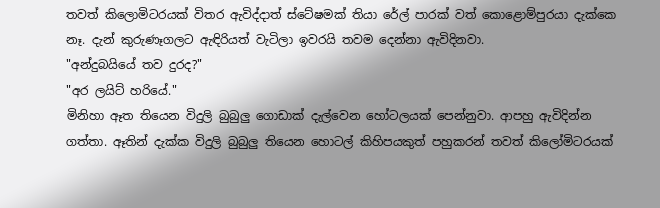තවත් කිලොමිටරයක් විතර ඇවිද්දාත් ස්ටේෂමක් තියා රේල් පාරක් වත් කොළොම්පුරයා දැක්කෙ නෑ. දැන් කුරුණෑගලට ඇඳිරියත් වැටිලා ඉවරයි තවම දෙන්නා ඇවිදිනවා.
"අන්දුබයියේ තව දුරද?"
"අර ලයිට් හරියේ."
මිනිහා ඈත තියෙන විදුලි බුබුලු ගොඩාක් දැල්වෙන හෝටලයක් පෙන්නුවා. ආපහු ඇවිදින්න ගත්තා. ඈතින් දැක්ක විදුලි බුබුලු තියෙන හොටල් කිහිපයකුත් පහුකරන් තවත් කිලෝමිටරයක්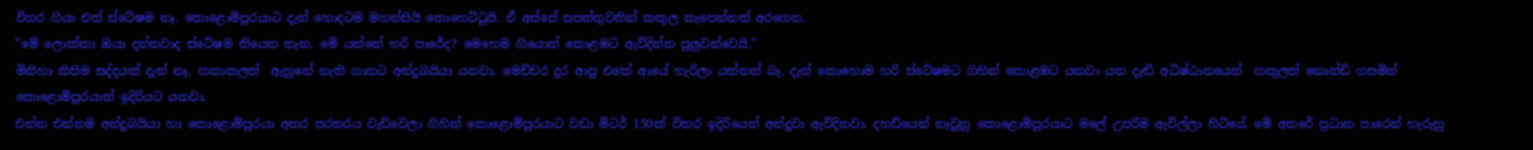විතර ගියා එත් ස්ටේෂම නෑ. කොළොම්පුරයාට දැන් හොදටම මහන්සියි තොහෙට්ටුයි. ඒ අස්සේ සපත්තුවකින් කකුල කැපෙන්නත් අරගෙන.
"මේ ලොක්කා ඔයා දන්නවාද ස්ටේෂම තියෙන තැන. මේ යන්නේ හරි පාරේද? මෙහෙම ගියොත් කොළඹට ඇවිදින්න පුලුවන්වෙයි."
මිනිහා කිසිම සද්දයක් දැන් නෑ. කතාකලත්  ඇහුනේ නැති ගානට අන්දුබයියා යනවා. මෙච්චර දුර ආපු එකේ ආයේ හැරිලා යන්නත් බෑ. දැන් කොහොම හරි ස්ටේෂමට ගිහින් කොළඹට යනවා යන දැඬි අධිෂ්ඨානයෙන්  කකුලත් නොන්ඩි ගසමින් කොළොම්පුරයාත් ඉදිරියට යනවා.
එන්න එන්නම අන්දුබයියා හා කොළොම්පුරයා අතර පරතරය වැඩිවෙලා ගිහින් කොළොම්පුරයාට වඩා මිටර් 150ක් විතර ඉදිරියෙන් අන්දුවා ඇවිදිනවා. දහඩියෙන් නෑවුනු කොළොම්පුරයාට මලේ උපරිම ඇවිල්ලා හිටියේ. මේ අතරේ ප්‍රධාන පාරෙන් හැරුනු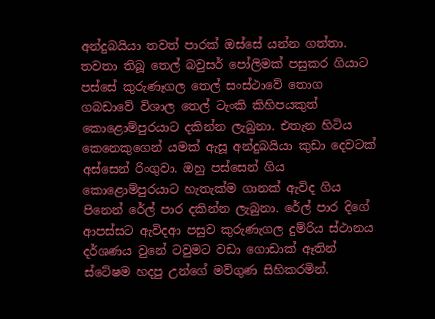අන්දුබයියා තවත් පාරක් ඔස්සේ යන්න ගත්තා. තවතා තිබූ තෙල් බවුසර් පෝලිමක් පසුකර ගියාට පස්සේ කුරුණෑගල තෙල් සංස්ථාවේ තොග ගබඩාවේ විශාල තෙල් ටැංකි කිහිපයකුත් කොළොම්පුරයාට දකින්න ලැබුනා. එතැන හිටිය කෙනෙකුගෙන් යමක් ඇසූ අන්දුබයියා කුඩා දෙවටක් අස්සෙන් රිංගුවා. ඔහු පස්සෙන් ගිය කොළොම්පුරයාට හැතැක්ම ගානක් ඇවිද ගිය පිනෙන් රේල් පාර දකින්න ලැබුනා. රේල් පාර දිගේ ආපස්සට ඇවිදආ පසුව කුරුණැගල දුම්රිය ස්ථානය දර්ශණය වුනේ ටවුමට වඩා ගොඩාක් ඈතින් ස්ටේෂම හදපු උන්ගේ මව්ගුණ සිහිකරමින්.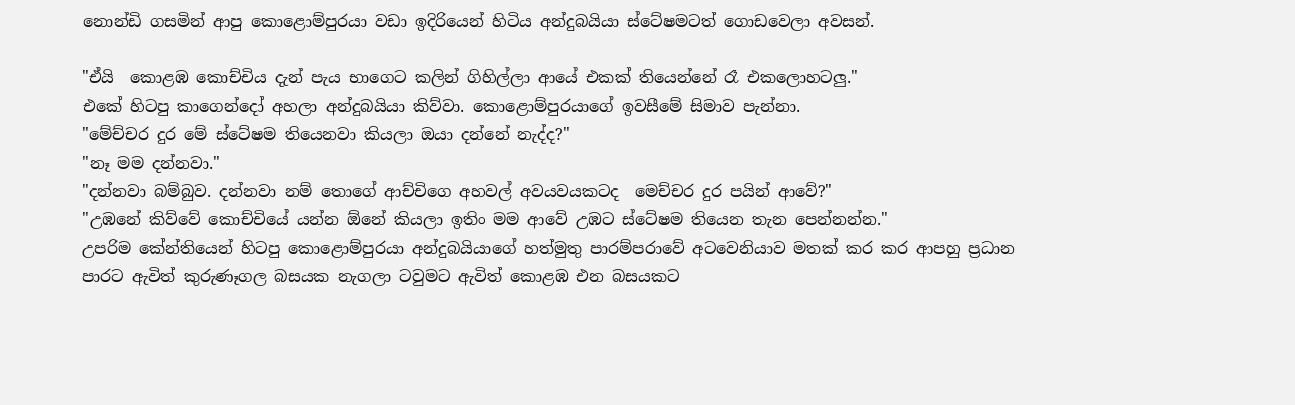නොන්ඩි ගසමින් ආපු කොළොම්පුරයා වඩා ඉදිරියෙන් හිටිය අන්දුබයියා ස්ටේෂමටත් ගොඩවෙලා අවසන්.

"ඒයි  කොළඹ කොච්චිය දැන් පැය භාගෙට කලින් ගිහිල්ලා ආයේ එකක් තියෙන්නේ රෑ එකලොහටලු."
එකේ හිටපු කාගෙන්දෝ අහලා අන්දුබයියා කිව්වා. කොළොම්පුරයාගේ ඉවසීමේ සිමාව පැන්නා.
"මේච්චර දුර මේ ස්ටේෂම තියෙනවා කියලා ඔයා දන්නේ නැද්ද?"
"නෑ මම දන්නවා."
"දන්නවා බම්බුව. දන්නවා නම් තොගේ ආච්චිගෙ අහවල් අවයවයකටද  මෙච්චර දුර පයින් ආවේ?"
"උඹනේ කිව්වේ කොච්චියේ යන්න ඕනේ කියලා ඉතිං මම ආවේ උඹට ස්ටේෂම තියෙන තැන පෙන්නන්න."
උපරිම කේන්තියෙන් හිටපු කොළොම්පුරයා අන්දුබයියාගේ හත්මුතු පාරම්පරාවේ අටවෙනියාව මතක් කර කර ආපහු ප්‍රධාන පාරට ඇවිත් කුරුණෑගල බසයක නැගලා ටවුමට ඇවිත් කොළඹ එන බසයකට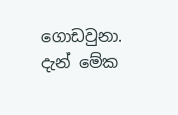ගොඩවුනා. දැන් මේක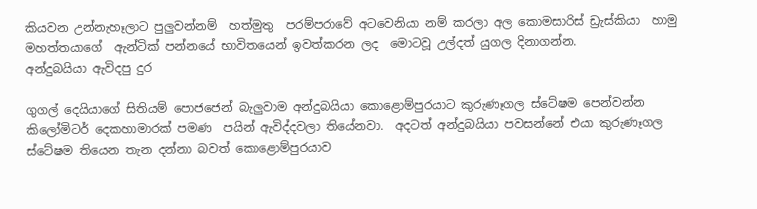කියවන උන්නැහෑලාට පුලුවන්නම්  හත්මුතු  පරම්පරාවේ අටවෙනියා නම් කරලා අල කොමසාරිස් ඩ්‍රැස්කියා  හාමු මහත්තයාගේ  ඇන්ටික් පන්නයේ භාවිතයෙන් ඉවත්කරන ලද  මොටවූ උල්දත් යුගල දිනාගන්න.
අන්දුබයියා ඇවිදපු දුර

ගුගල් දෙයියාගේ සිතියම් පොජජෙන් බැලුවාම අන්දුබයියා කොළොම්පුරයාට කුරුණෑගල ස්ටේෂම පෙන්වන්න කිලෝමිටර් දෙකහාමාරක් පමණ  පයින් ඇවිද්දවලා තියේනවා.  අදටත් අන්දුබයියා පවසන්නේ එයා කුරුණෑගල  ස්ටේෂම තියෙන තැන දන්නා බවත් කොළොම්පුරයාව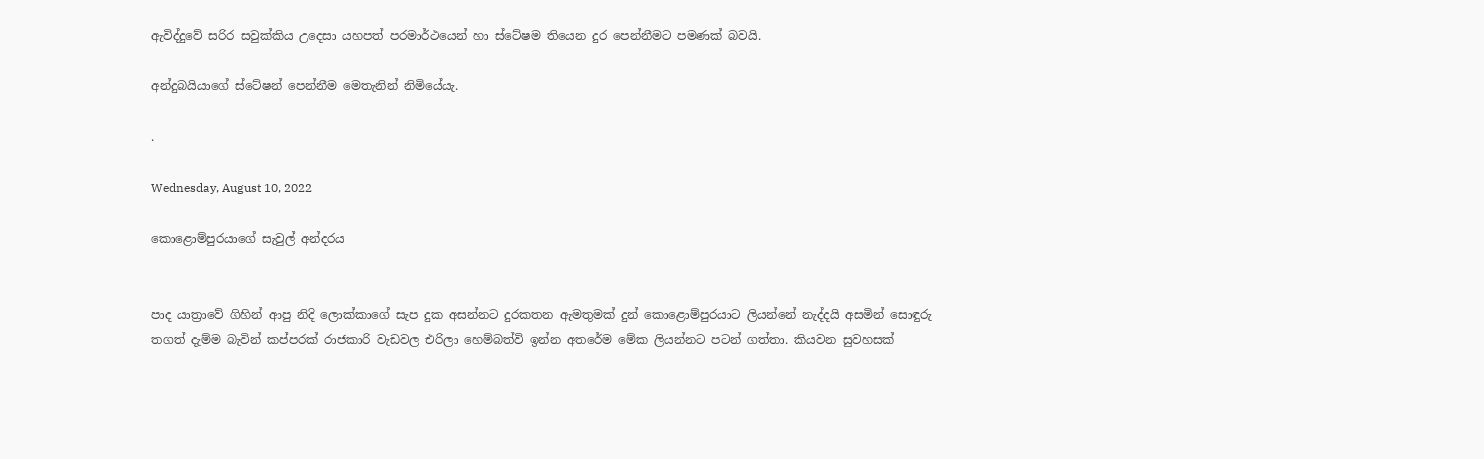ඇවිද්දුවේ සරිර සවුක්කිය උදෙසා යහපත් පරමාර්ථයෙන් හා ස්ටේෂම තියෙන දුර පෙන්නීමට පමණක් බවයි.

අන්දුබයියාගේ ස්ටේෂන් පෙන්නීම මෙතැනින් නිමියේයැ.

.

Wednesday, August 10, 2022

කොළොම්පුරයාගේ සැවුල් අන්දරය


පාද යාත්‍රාවේ ගිහින් ආපු නිදි ලොක්කාගේ සැප දුක අසන්නට දුරකතන ඇමතුමක් දුන් කොළොම්පුරයාට ලියන්නේ නැද්දයි අසමින් සොඳුරු තගත් දැම්ම බැවින් කප්පරක් රාජකාරි වැඩවල එරිලා හෙම්බත්වි ඉන්න අතරේම මේක ලියන්නට පටන් ගත්තා. කියවන සුවහසක්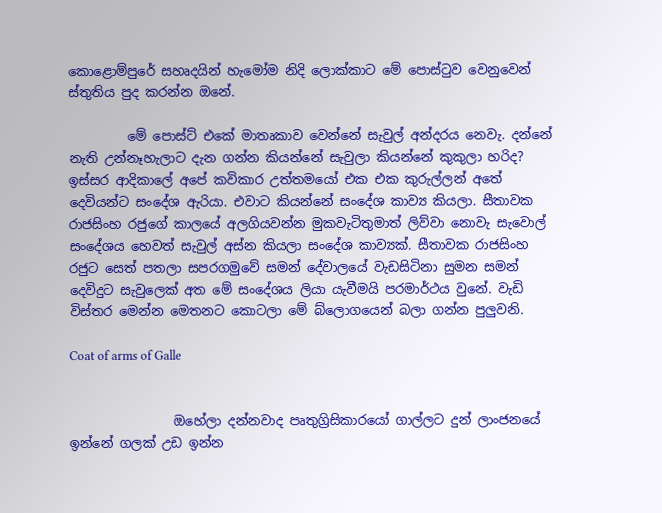කොළොම්පුරේ සහෘදයින් හැමෝම නිදි ලොක්කාට මේ පොස්ටුව වෙනුවෙන් ස්තුතිය පුද කරන්න ඔනේ.

         මේ පොස්ට් එකේ මාතෘකාව වෙන්නේ සැවුල් අන්දරය නෙවැ. දන්නේ නැති උන්නෑහැලාට දැන ගන්න කියන්නේ සැවුලා කියන්නේ කුකුලා හරිද? ඉස්සර ආදිකාලේ අපේ කවිකාර උත්තමයෝ එක එක කුරුල්ලන් අතේ දෙවියන්ට සංදේශ ඇරියා. එවාට කියන්නේ සංදේශ කාව්‍ය කියලා. සීතාවක රාජසිංහ රජුගේ කාලයේ අලගියවන්න මුකවැටිතුමාත් ලිව්වා නොවැ සැවොල් සංදේශය හෙවත් සැවුල් අස්න කියලා සංදේශ කාව්‍යක්. සීතාවක රාජසිංහ රජුට සෙත් පතලා සපරගමුවේ සමන් දේවාලයේ වැඩසිටිනා සුමන සමන් දෙවිදුට සැවුලෙක් අත මේ සංදේශය ලියා යැවීමයි පරමාර්ථය වුනේ. වැඩි විස්තර මෙන්න මෙතනට කොටලා මේ බ්ලොගයෙන් බලා ගන්න පුලුවනි.

Coat of arms of Galle


                ඔහේලා දන්නවාද පෘතුග්‍රිසිකාරයෝ ගාල්ලට දුන් ලාංජනයේ ඉන්නේ ගලක් උඩ ඉන්න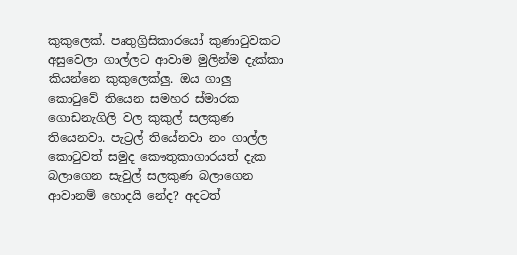කුකුලෙක්. පෘතුග්‍රිසිකාරයෝ කුණාටුවකට අසුවෙලා ගාල්ලට ආවාම මුලින්ම දැක්කා කියන්නෙ කුකුලෙක්ලු. ඔය ගාලු කොටුවේ තියෙන සමහර ස්මාරක ගොඩනැගිලි වල කුකුල් සලකුණ තියෙනවා. පැට්‍රල් තියේනවා නං ගාල්ල කොටුවත් සමුද කෞතුකාගාරයත් දැක බලාගෙන සැවුල් සලකුණ බලාගෙන ආවානම් හොදයි නේද? අදටත්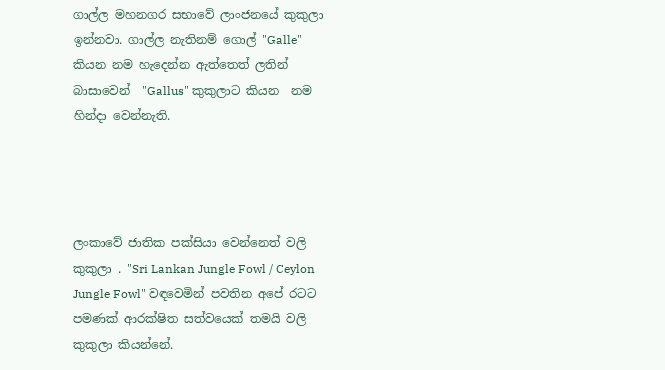ගාල්ල මහනගර සභාවේ ලාංජනයේ කුකුලා ඉන්නවා. ගාල්ල නැතිනම් ගොල් "Galle" කියන නම හැදෙන්න ඇත්තෙත් ලතින් බාසාවෙන්  "Gallus" කුකුලාට කියන  නම හින්දා වෙන්නැති.




ලංකාවේ ජාතික පක්සියා වෙන්නෙත් වලි කුකුලා . "Sri Lankan Jungle Fowl / Ceylon Jungle Fowl" වඳවෙමින් පවතින අපේ රටට පමණක් ආරක්ෂිත සත්වයෙක් තමයි වලි කුකුලා කියන්නේ.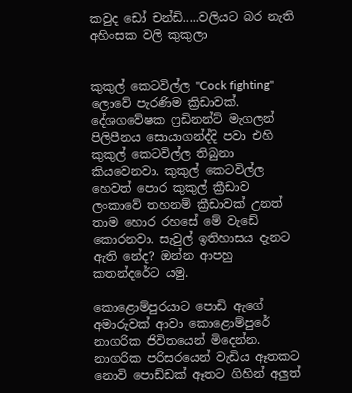කවුද ඩෝ චන්ඩි.....වලියට බර නැති අහිංසක වලි කුකුලා


කුකුල් කෙටවිල්ල "Cock fighting"   ලොවේ පැරණිම ක්‍රිඩාවක්. දේශගවේෂක ෆ්‍රඩිනන්ට් මැගලන් පිලිපීනය සොයාගන්ද්දි පවා එහි කුකුල් කෙටවිල්ල තිබුනා කියවෙනවා. කුකුල් කෙටවිල්ල හෙවත් පොර කුකුල් ක්‍රීඩාව ලංකාවේ තහනම් ක්‍රීඩාවක් උනත් තාම හොර රහසේ මේ වැඩේ කොරනවා. සැවුල් ඉතිහාසය දැනට ඇති නේද? ඔන්න ආපහු කතන්දරේට යමු.

කොළොම්පුරයාට පොඩි ඇගේ අමාරුවක් ආවා කොළොම්පුරේ නාගරික ජිවිතයෙන් මිදෙන්න. නාගරික පරිසරයෙන් වැඩිය ඈතකට නොවි පොඩ්ඩක් ඈතට ගිහින් අලුත්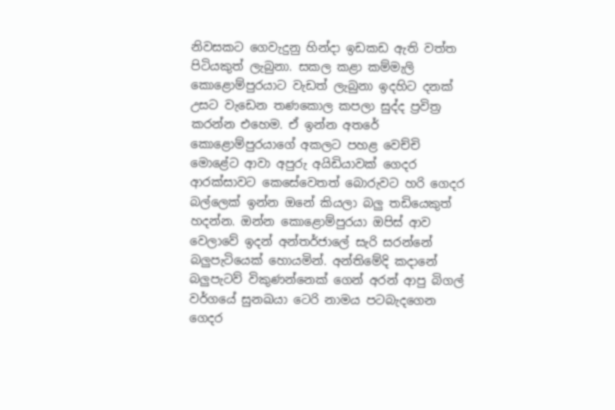නිවසකට ගෙවැදුනු හින්දා ඉඩකඩ ඇති වත්ත පිටියකුත් ලැබුනා. සකල කළා කම්මැලි කොළොම්පුරයාට වැඩත් ලැබුනා ඉදහිට දනක් උසට වැඩෙන තණකොල කපලා සුද්ද ප්‍රවිත්‍ර කරන්න එහෙම. ඒ ඉන්න අතරේ කොළොම්පුරයාගේ අකලට පහළ වෙච්චි මොළේට ආවා අපුරු අයිඩියාවක් ගෙදර ආරක්සාවට කෙසේවෙතත් බොරුවට හරි ගෙදර බල්ලෙක් ඉන්න ඔනේ කියලා බලු තඩියෙකුත් හදන්න. ඔන්න කොළොම්පුරයා ඔපිස් ආව වෙලාවේ ඉදන් අන්තර්ජාලේ සැරි සරන්නේ බලුපැටියෙක් හොයමින්. අන්තිමේදි කදානේ බලුපැටව් විකුණන්නෙක් ගෙන් අරන් ආපු බිගල් වර්ගයේ සුනඛයා ටෙරි නාමය පටබැදගෙන ගෙදර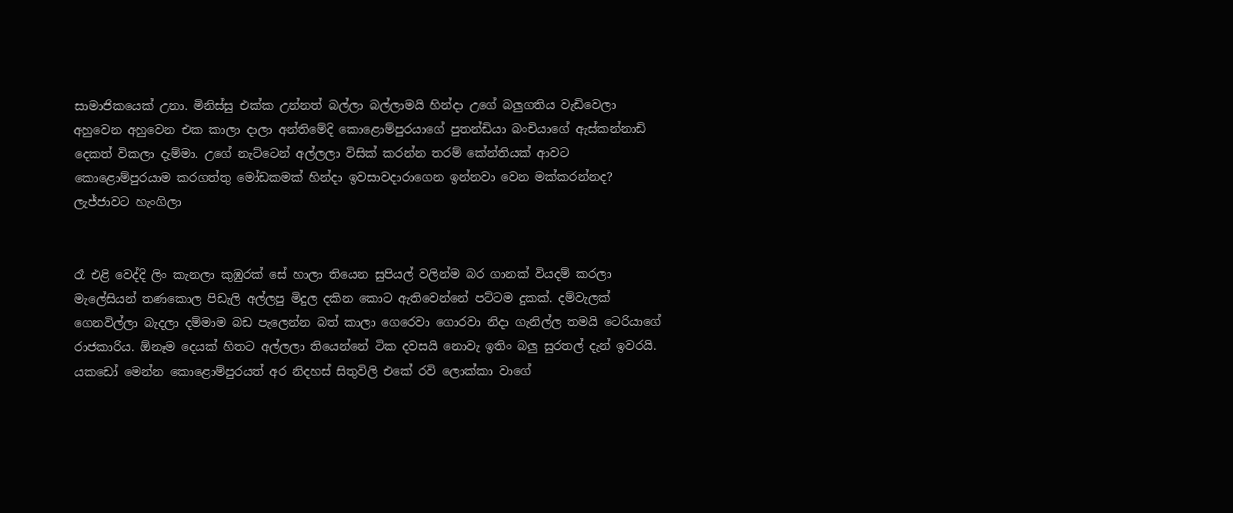සාමාජිකයෙක් උනා. මිනිස්සු එක්ක උන්නත් බල්ලා බල්ලාමයි හින්දා උගේ බලුගතිය වැඩිවෙලා අහුවෙන අහුවෙන එක කාලා දාලා අන්තිමේදි කොළොම්පුරයාගේ පුතන්ඩියා බංචියාගේ ඇස්කන්නාඩි දෙකත් විකලා දැම්මා. උගේ නැට්ටෙන් අල්ලලා විසික් කරන්න තරම් කේන්තියක් ආවට කොළොම්පුරයාම කරගත්තු මෝඩකමක් හින්දා ඉවසාවදාරාගෙන ඉන්නවා වෙන මක්කරන්නද?
ලැජ්ජාවට හැංගිලා


රෑ එළි වෙද්දි ලිං කැනලා කුඹුරක් සේ හාලා තියෙන සුපියල් වලින්ම බර ගානක් වියදම් කරලා මැලේසියන් තණකොල පිඩැලි අල්ලපු මිදුල දකින කොට ඇතිවෙන්නේ පට්ටම දුකක්. දම්වැලක් ගෙනවිල්ලා බැදලා දම්මාම බඩ පැලෙන්න බත් කාලා ගෙරෙවා ගොරවා නිදා ගැනිල්ල තමයි ටෙරියාගේ රාජකාරිය. ඕනෑම දෙයක් හිතට අල්ලලා තියෙන්නේ ටික දවසයි නොවැ ඉතිං බලු සුරතල් දැන් ඉවරයි. යකඩෝ මෙන්න කොළොම්පුරයත් අර නිදහස් සිතුවිලි එකේ රවි ලොක්කා වාගේ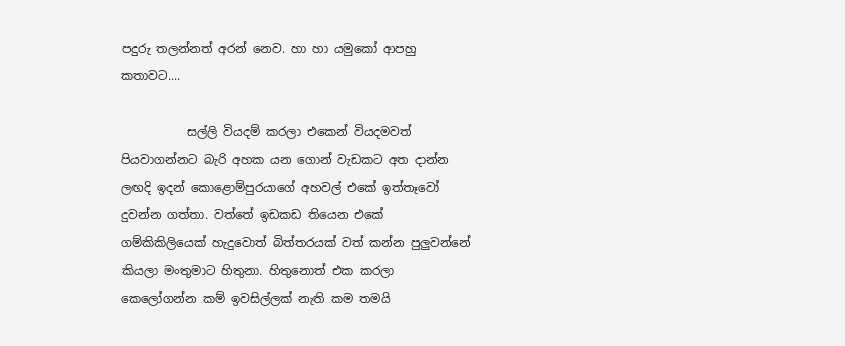පදුරු තලන්නත් අරන් නෙව. හා හා යමුකෝ ආපහු කතාවට....

           සල්ලි වියදම් කරලා එකෙන් වියදමවත් පියවාගන්නට බැරි අහක යන ගොන් වැඩකට අත දාන්න ලඟදි ඉදන් කොළොම්පුරයාගේ අහවල් එකේ ඉත්තෑවෝ දුවන්න ගත්තා. වත්තේ ඉඩකඩ තියෙන එකේ ගම්කිකිලියෙක් හැදුවොත් බිත්තරයක් වත් කන්න පුලුවන්නේ කියලා මංතුමාට හිතුනා. හිතුනොත් එක කරලා කෙලෝගන්න කම් ඉවසිල්ලක් නැති කම තමයි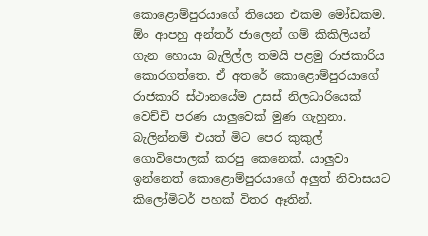කොළොම්පුරයාගේ තියෙන එකම මෝඩකම. ඕං ආපහු අන්තර් ජාලෙන් ගම් කිකිලියන් ගැන හොයා බැලිල්ල තමයි පළමු රාජකාරිය කොරගත්තෙ. ඒ අතරේ කොළොම්පුරයාගේ රාජකාරි ස්ථානයේම උසස් නිලධාරියෙක් වෙච්චි පරණ යාලුවෙක් මුණ ගැහුනා. බැලින්නම් එයත් මිට පෙර කුකුල් ගොවිපොලක් කරපු කෙනෙක්. යාලුවා ඉන්නෙත් කොළොම්පුරයාගේ අලුත් නිවාසයට කිලෝමිටර් පහක් විතර ඈතින්.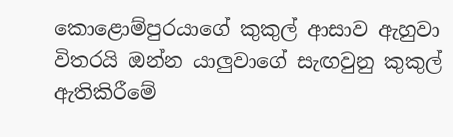කොළොම්පුරයාගේ කුකුල් ආසාව ඇහුවා විතරයි ඔන්න යාලුවාගේ සැඟවුනු කුකුල් ඇතිකිරීමේ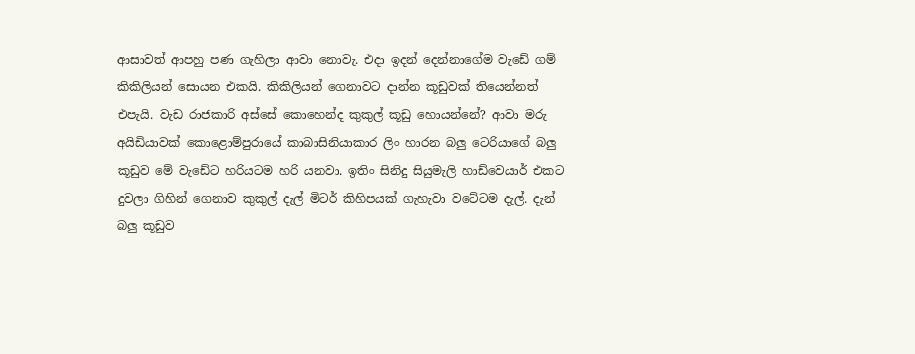ආසාවත් ආපහු පණ ගැහිලා ආවා නොවැ. එදා ඉදන් දෙන්නාගේම වැඩේ ගම් කිකිලියන් සොයන එකයි. කිකිලියන් ගෙනාවට දාන්න කූඩුවක් තියෙන්නත් එපැයි. වැඩ රාජකාරි අස්සේ කොහෙන්ද කුකුල් කූඩු හොයන්නේ? ආවා මරු අයිඩියාවක් කොළොම්පුරායේ කාබාසිනියාකාර ලිං හාරන බලු ටෙරියාගේ බලු කූඩුව මේ වැඩේට හරියටම හරි යනවා. ඉතිං සිනිදු සියුමැලි හාඩ්වෙයාර් එකට දුවලා ගිහින් ගෙනාව කුකුල් දැල් මිටර් කිහිපයක් ගැහැවා වටේටම දැල්. දැන් බලු කූඩුව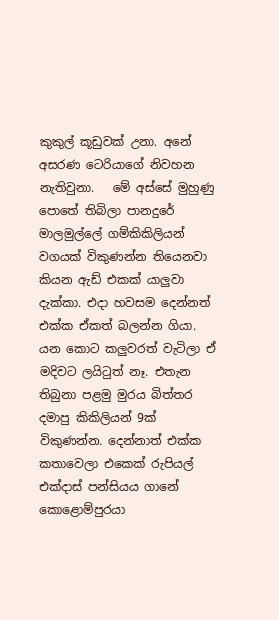කුකුල් කූඩුවක් උනා. අනේ අසරණ ටෙරියාගේ නිවහන නැතිවුනා.   මේ අස්සේ මුහුණු පොතේ තිබිලා පානදුරේ මාලමුල්ලේ ගම්කිකිලියන් වගයක් විකුණන්න තියෙනවා කියන ඇඩ් එකක් යාලුවා දැක්කා. එදා හවසම දෙන්නත් එක්ක ඒකත් බලන්න ගියා. යන කොට කලුවරත් වැටිලා ඒ මදිවට ලයිටුත් නෑ. එතැන තිබුනා පළමු මුරය බිත්තර දමාපු කිකිලියන් 9ක් විකුණන්න. දෙන්නාත් එක්ක කතාවෙලා එකෙක් රුපියල් එක්දාස් පන්සියය ගානේ කොළොම්පුරයා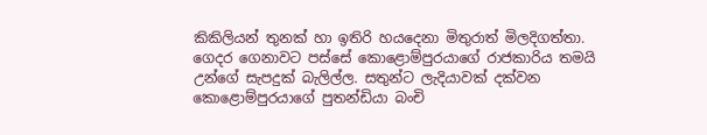කිකිලියන් තුනක් හා ඉතිරි හයදෙනා මිතුරාත් මිලදිගත්තා. ගෙදර ගෙනාවට පස්සේ කොළොම්පුරයාගේ රාජකාරිය තමයි උන්ගේ සැපදුක් බැලිල්ල. සතුන්ට ලැදියාවක් දක්වන කොළොම්පුරයාගේ පුතන්ඩියා බංචි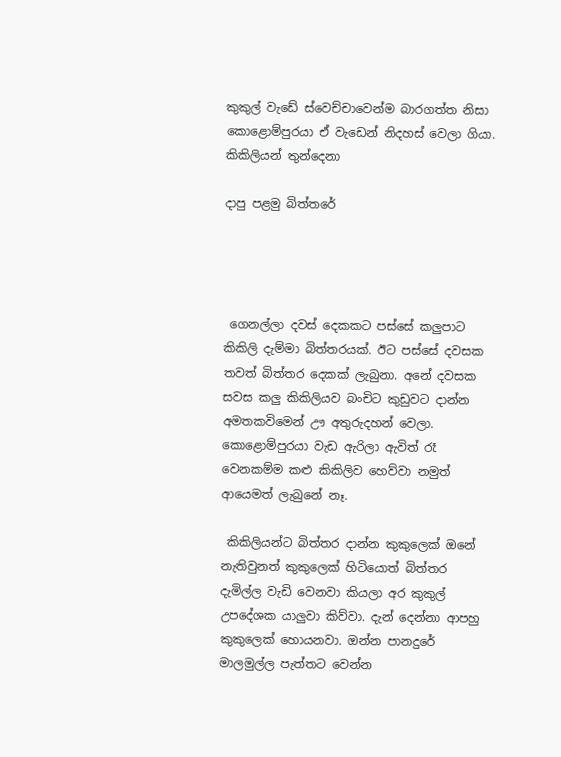කුකුල් වැඩේ ස්වෙච්චාවෙන්ම බාරගත්ත නිසා කොළොම්පුරයා ඒ වැඩෙන් නිදහස් වෙලා ගියා.
කිකිලියන් තුන්දෙනා

දාපු පළමු බිත්තරේ




 ගෙනල්ලා දවස් දෙකකට පස්සේ කලුපාට කිකිලි දැම්මා බිත්තරයක්. ඊට පස්සේ දවසක තවත් බිත්තර දෙකක් ලැබුනා. අනේ දවසක සවස කලු කිකිලියව බංචිට කුඩුවට දාන්න අමතකවිමෙන් ඌ අතුරුදහන් වෙලා. කොළොම්පුරයා වැඩ ඇරිලා ඇවිත් රෑ වෙනකම්ම කළු කිකිලිව හෙව්වා නමුත් ආයෙමත් ලැබුනේ නෑ.

 කිකිලියන්ට බිත්තර දාන්න කුකුලෙක් ඔනේ නැතිවුනත් කුකුලෙක් හිටියොත් බිත්තර දැමිල්ල වැඩි වෙනවා කියලා අර කුකුල් උපදේශක යාලුවා කිව්වා. දැන් දෙන්නා ආපහු කුකුලෙක් හොයනවා. ඔන්න පානදුරේ මාලමුල්ල පැත්තට වෙන්න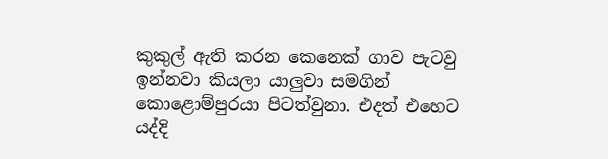කුකුල් ඇති කරන කෙනෙක් ගාව පැටවු ඉන්නවා කියලා යාලුවා සමගින් කොළොම්පුරයා පිටත්වුනා. එදත් එහෙට යද්දි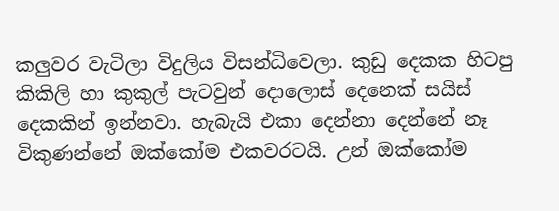කලුවර වැටිලා විදුලිය විසන්ධිවෙලා. කුඩු දෙකක හිටපු කිකිලි හා කුකුල් පැටවුන් දොලොස් දෙනෙක් සයිස් දෙකකින් ඉන්නවා. හැබැයි එකා දෙන්නා දෙන්නේ නෑ විකුණන්නේ ඔක්කෝම එකවරටයි. උන් ඔක්කෝම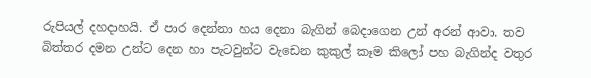රුපියල් දහදාහයි. ඒ පාර දෙන්නා හය දෙනා බැගින් බෙදාගෙන උන් අරන් ආවා. තව බිත්තර දමන උන්ට දෙන හා පැටවුන්ට වැඩෙන කුකුල් කෑම කිලෝ පහ බැගින්ද වතුර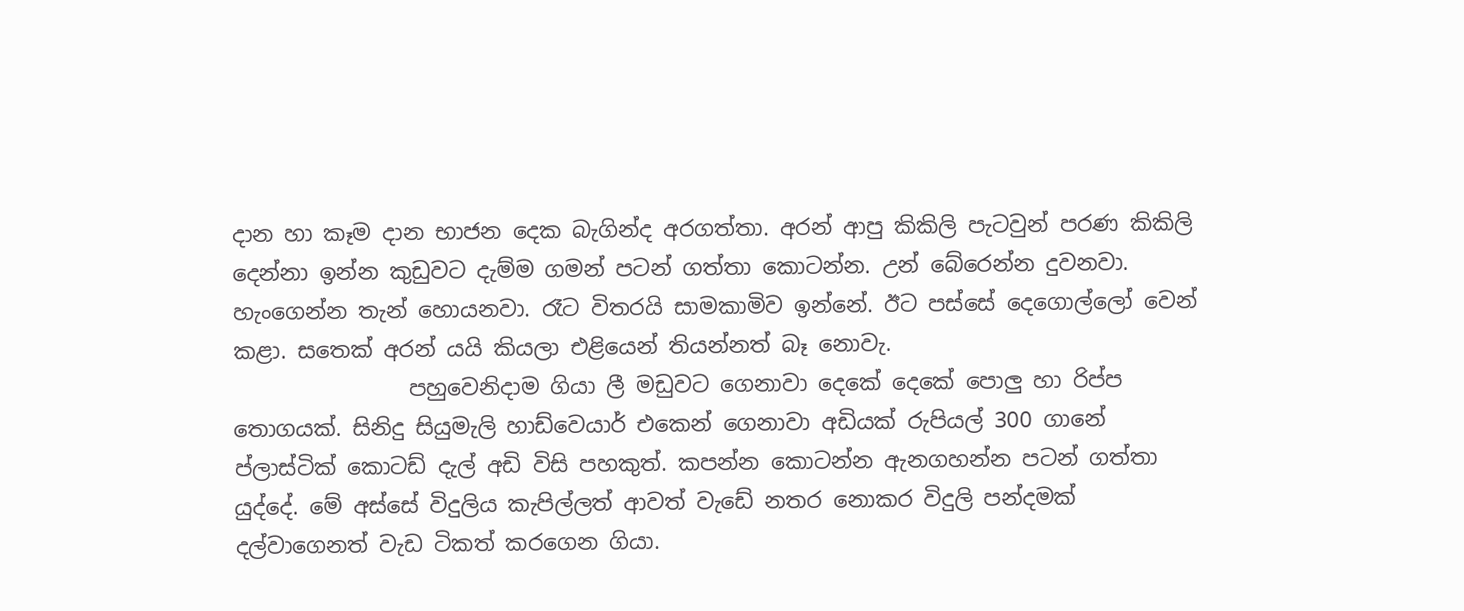දාන හා කෑම දාන භාජන දෙක බැගින්ද අරගත්තා. අරන් ආපු කිකිලි පැටවුන් පරණ කිකිලි දෙන්නා ඉන්න කුඩුවට දැම්ම ගමන් පටන් ගත්තා කොටන්න. උන් බේරෙන්න දුවනවා. හැංගෙන්න තැන් හොයනවා. රෑට විතරයි සාමකාමිව ඉන්නේ. ඊට පස්සේ දෙගොල්ලෝ වෙන් කළා. සතෙක් අරන් යයි කියලා එළියෙන් තියන්නත් බෑ නොවැ.
                පහුවෙනිදාම ගියා ලී මඩුවට ගෙනාවා දෙකේ දෙකේ පොලු හා රිප්ප තොගයක්. සිනිදු සියුමැලි හාඩ්වෙයාර් එකෙන් ගෙනාවා අඩියක් රුපියල් 300 ගානේ ප්ලාස්ටික් කොටඩ් දැල් අඩි විසි පහකුත්. කපන්න කොටන්න ඇනගහන්න පටන් ගත්තා යුද්දේ. මේ අස්සේ විදුලිය කැපිල්ලත් ආවත් වැඩේ නතර නොකර විදුලි පන්දමක් දල්වාගෙනත් වැඩ ටිකත් කරගෙන ගියා.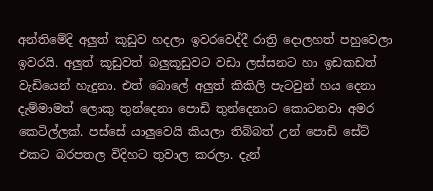අන්තිමේදි අලුත් කූඩුව හදලා ඉවරවෙද්දී රාත්‍රි දොලහත් පහුවෙලා ඉවරයි. අලුත් කූඩුවත් බලුකූඩුවට වඩා ලස්සනට හා ඉඩකඩත් වැඩියෙන් හැදුනා. එත් බොලේ අලුත් කිකිලි පැටවුන් හය දෙනා දැම්මාමත් ලොකු තුන්දෙනා පොඩි තුන්දෙනාට කොටනවා අමර කෙටිල්ලක්. පස්සේ යාලුවෙයි කියලා තිබ්බත් උන් පොඩි සේට් එකට බරපතල විදිහට තුවාල කරලා. දැන්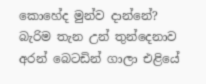කොහේද මුන්ව දාන්නේ? බැරිම තැන උන් තුන්දෙනාව අරන් බෙටඩින් ගාලා එළියේ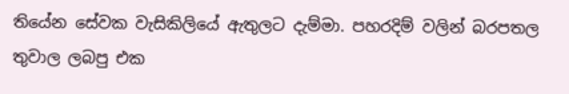තියේන සේවක වැසිකිලියේ ඇතුලට දැම්මා. පහරදිම් වලින් බරපතල තුවාල ලබපු එක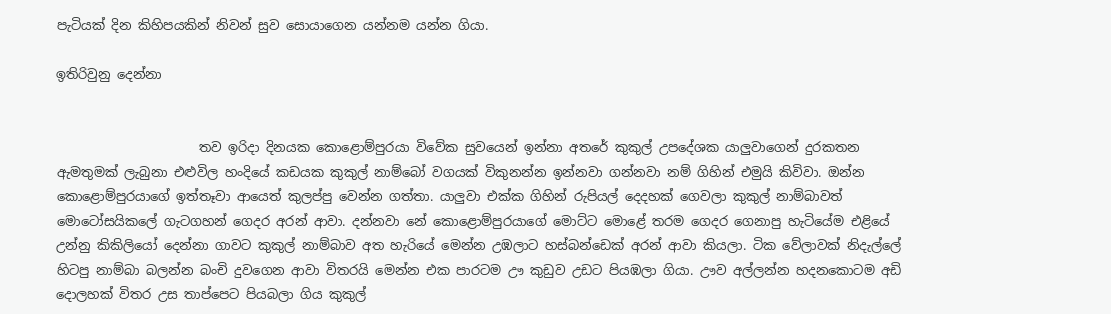පැටියක් දින කිහිපයකින් නිවන් සුව සොයාගෙන යන්නම යන්න ගියා.

ඉතිරිවුනු දෙන්නා


                      තව ඉරිදා දිනයක කොළොම්පුරයා විවේක සුවයෙන් ඉන්නා අතරේ කුකුල් උපදේශක යාලුවාගෙන් දුරකතන ඇමතුමක් ලැබුනා එළුවිල හංදියේ කඩයක කුකුල් නාම්බෝ වගයක් විකුනන්න ඉන්නවා ගන්නවා නම් ගිහින් එමුයි කිවිවා. ඔන්න කොළොම්පුරයාගේ ඉත්තෑවා ආයෙත් කුලප්පු වෙන්න ගත්තා. යාලුවා එක්ක ගිහින් රුපියල් දෙදහක් ගෙවලා කුකුල් නාම්බාවත් මොටෝසයිකලේ ගැටගහන් ගෙදර අරන් ආවා. දන්නවා නේ කොළොම්පුරයාගේ මොට්ට මොළේ තරම ගෙදර ගෙනාපු හැටියේම එළියේ උන්නු කිකිලියෝ දෙන්නා ගාවට කුකුල් නාම්බාව අත හැරියේ මෙන්න උඹලාට හස්බන්ඩෙක් අරන් ආවා කියලා. ටික වේලාවක් නිදැල්ලේ හිටපු නාම්බා බලන්න බංචි දුවගෙන ආවා විතරයි මෙන්න එක පාරටම ඌ කුඩුව උඩට පියඹලා ගියා. ඌව අල්ලන්න හදනකොටම අඩි දොලහක් විතර උස තාප්පෙට පියබලා ගිය කුකුල්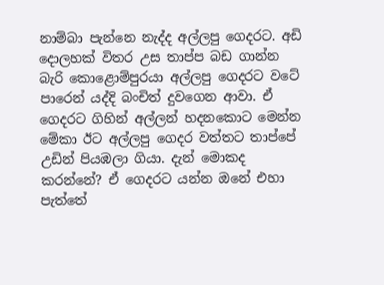නාම්බා පැන්නෙ නැද්ද අල්ලපු ගෙදරට. අඩි දොලහක් විතර උස තාප්ප බඩ ගාන්න බැරි කොළොම්පුරයා අල්ලපු ගෙදරට වටේ පාරෙන් යද්දි බංචිත් දුවගෙන ආවා. ඒ ගෙදරට ගිහින් අල්ලන් හදනකොට මෙන්න මේකා ඊට අල්ලපු ගෙදර වත්තට තාප්පේ උඩින් පියඹලා ගියා. දැන් මොකද කරන්නේ? ඒ ගෙදරට යන්න ඔනේ එහා පැත්තේ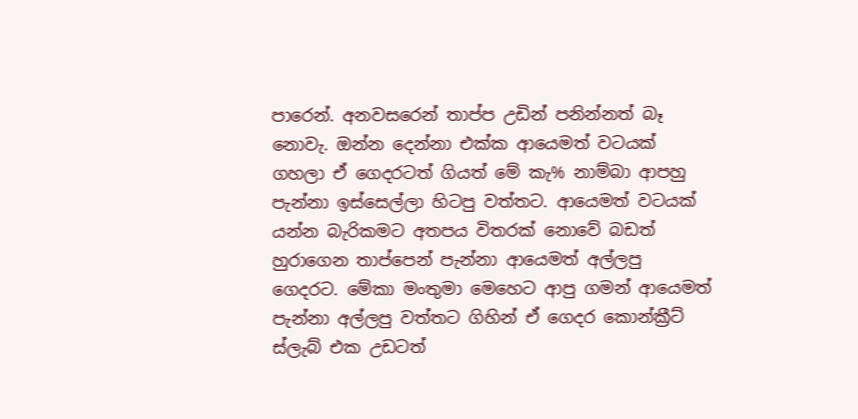පාරෙන්. අනවසරෙන් තාප්ප උඩින් පනින්නත් බෑ නොවැ. ඔන්න දෙන්නා එක්ක ආයෙමත් වටයක් ගහලා ඒ ගෙදරටත් ගියත් මේ කැ% නාම්බා ආපහු පැන්නා ඉස්සෙල්ලා හිටපු වත්තට. ආයෙමත් වටයක් යන්න බැරිකමට අතපය විතරක් නොවේ බඩත් හුරාගෙන තාප්පෙන් පැන්නා ආයෙමත් අල්ලපු ගෙදරට. මේකා මංතුමා මෙහෙට ආපු ගමන් ආයෙමත් පැන්නා අල්ලපු වත්තට ගිහින් ඒ ගෙදර කොන්ක්‍රීට් ස්ලැබ් එක උඩටත්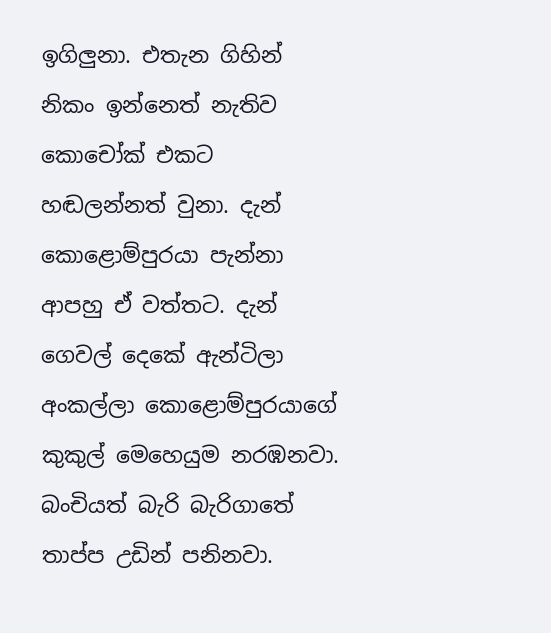ඉගිලුනා. එතැන ගිහින් නිකං ඉන්නෙත් නැතිව කොචෝක් එකට හඬලන්නත් වුනා. දැන් කොළොම්පුරයා පැන්නා ආපහු ඒ වත්තට. දැන් ගෙවල් දෙකේ ඇන්ටිලා අංකල්ලා කොළොම්පුරයාගේ කුකුල් මෙහෙයුම නරඹනවා. බංචියත් බැරි බැරිගාතේ තාප්ප උඩින් පනිනවා.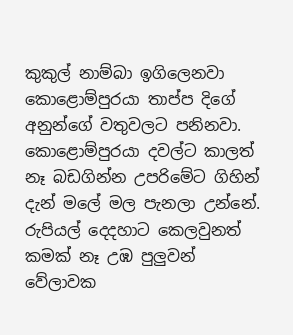කුකුල් නාම්බා ඉගිලෙනවා කොළොම්පුරයා තාප්ප දිගේ අනුන්ගේ වතුවලට පනිනවා. කොළොම්පුරයා දවල්ට කාලත් නෑ බඩගින්න උපරිමේට ගිහින් දැන් මලේ මල පැනලා උන්නේ. රුපියල් දෙදහාට කෙලවුනත් කමක් නෑ උඹ පුලුවන් වේලාවක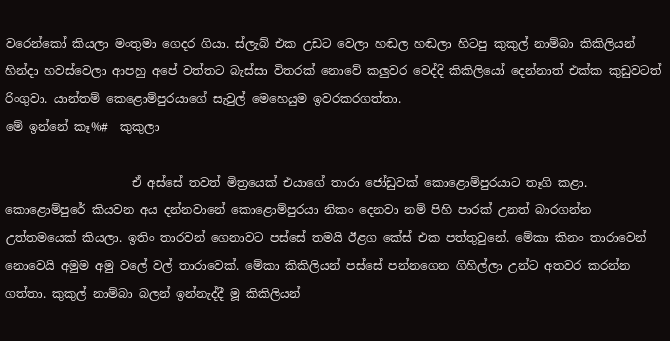වරෙන්කෝ කියලා මංතුමා ගෙදර ගියා. ස්ලැබ් එක උඩට වෙලා හඬල හඬලා හිටපු කුකුල් නාම්බා කිකිලියන් හින්දා හවස්වෙලා ආපහු අපේ වත්තට බැස්සා විතරක් නොවේ කලුවර වෙද්දි කිකිලියෝ දෙන්නාත් එක්ක කුඩුවටත් රිංගුවා. යාන්තම් කෙළොම්පුරයාගේ සැවුල් මෙහෙයුම ඉවරකරගත්තා.
මේ ඉන්නේ කෑ%#  කුකුලා

                     ඒ අස්සේ තවත් මිත්‍රයෙක් එයාගේ තාරා ජෝඩුවක් කොළොම්පුරයාට තෑගි කළා. කොළොම්පුරේ කියවන අය දන්නවානේ කොළොම්පුරයා නිකං දෙනවා නම් පිහි පාරක් උනත් බාරගන්න උත්තමයෙක් කියලා. ඉතිං තාරවන් ගෙනාවට පස්සේ තමයි ඊළග කේස් එක පත්තුවුනේ. මේකා කිනං තාරාවෙන් නොවෙයි අමුම අමු වලේ වල් තාරාවෙක්. මේකා කිකිලියන් පස්සේ පන්නගෙන ගිහිල්ලා උන්ට අතවර කරන්න ගත්තා. කුකුල් නාම්බා බලන් ඉන්නැද්දී මූ කිකිලියන්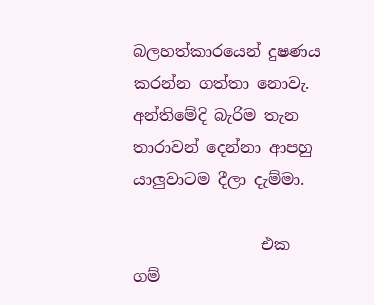බලහත්කාරයෙන් දුෂණය කරන්න ගත්තා නොවැ. අන්තිමේදි බැරිම තැන තාරාවන් දෙන්නා ආපහු යාලුවාටම දීලා දැම්මා.

                එක ගම්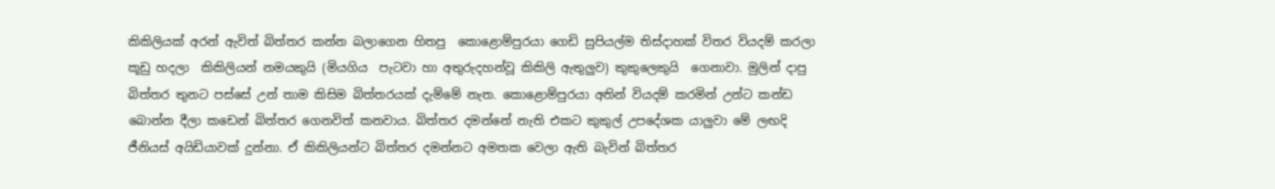කිකිලියක් අරන් ඇවිත් බිත්තර කන්න බලාගෙන හිතපු  කොළොම්පුරයා ගෙඩි සුපියල්ම තිස්දාහක් විතර වියදම් කරලා කූඩු හදලා  කිකිලියන් නමයකුයි (මියගිය  පැටවා හා අතුරුදහන්වූ කිකිලි ඇතුලුව) කුකුලෙකුයි  ගෙනාවා. මුලින් දාපු බිත්තර තුනට පස්සේ උන් තාම කිසිම බිත්තරයක් දැම්මේ නැත. කොළොම්පුරයා අතින් වියදම් කරමින් උන්ට කන්ඩ බොන්න දීලා කඩෙන් බිත්තර ගෙනවිත් කනවාය. බිත්තර දමන්නේ නැති එකට කුකුල් උපදේශක යාලුවා මේ ලඟදි ජීනියස් අයිඩියාවක් දුන්නා. ඒ කිකිලියන්ට බිත්තර දමන්නට අමතක වෙලා ඇති බැවින් බිත්තර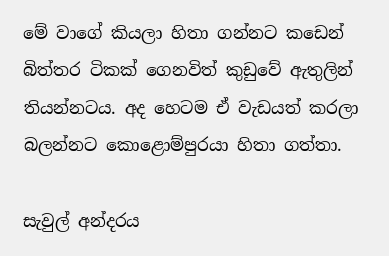මේ වාගේ කියලා හිතා ගන්නට කඩෙන් බිත්තර ටිකක් ගෙනවිත් කුඩුවේ ඇතුලින් තියන්නටය. අද හෙටම ඒ වැඩයත් කරලා බලන්නට කොළොම්පුරයා හිතා ගත්තා.

සැවුල් අන්දරය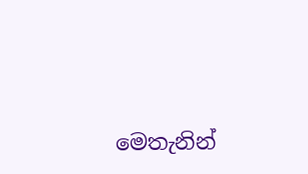මෙතැනින්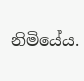නිමියේය.